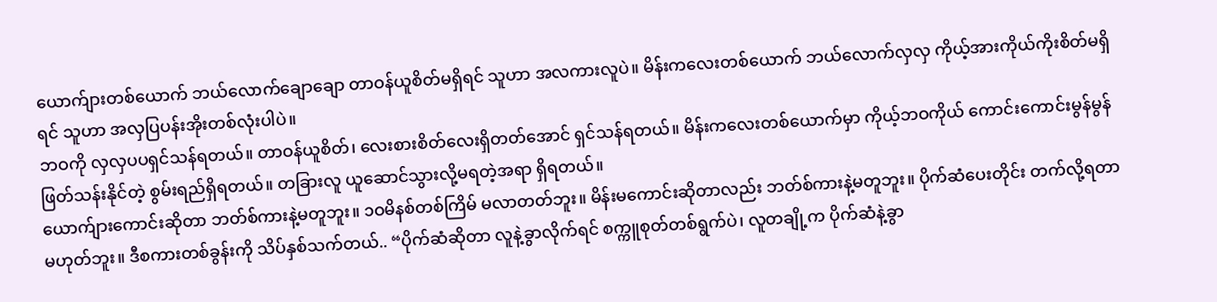ယောက်ျားတစ်ယောက် ဘယ်လောက်ချောချော တာဝန်ယူစိတ်မရှိရင် သူဟာ အလကားလူပဲ။ မိန်းကလေးတစ်ယောက် ဘယ်လောက်လှလှ ကိုယ့်အားကိုယ်ကိုးစိတ်မရှိရင် သူဟာ အလှပြပန်းအိုးတစ်လုံးပါပဲ။
ဘဝကို လှလှပပရှင်သန်ရတယ်။ တာဝန်ယူစိတ်၊ လေးစားစိတ်လေးရှိတတ်အောင် ရှင်သန်ရတယ်။ မိန်းကလေးတစ်ယောက်မှာ ကိုယ့်ဘဝကိုယ် ကောင်းကောင်းမွန်မွန် ဖြတ်သန်းနိုင်တဲ့ စွမ်းရည်ရှိရတယ်။ တခြားလူ ယူဆောင်သွားလို့မရတဲ့အရာ ရှိရတယ်။
ယောက်ျားကောင်းဆိုတာ ဘတ်စ်ကားနဲ့မတူဘူး။ ၁ဝမိနစ်တစ်ကြိမ် မလာတတ်ဘူး။ မိန်းမကောင်းဆိုတာလည်း ဘတ်စ်ကားနဲ့မတူဘူး။ ပိုက်ဆံပေးတိုင်း တက်လို့ရတာ မဟုတ်ဘူး။ ဒီစကားတစ်ခွန်းကို သိပ်နှစ်သက်တယ်.. “ပိုက်ဆံဆိုတာ လူနဲ့ခွာလိုက်ရင် စက္ကူစုတ်တစ်ရွက်ပဲ၊ လူတချို့က ပိုက်ဆံနဲ့ခွာ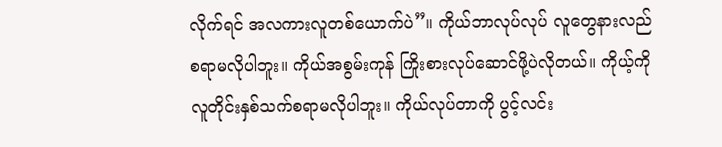လိုက်ရင် အလကားလူတစ်ယောက်ပဲ”။ ကိုယ်ဘာလုပ်လုပ် လူတွေနားလည်စရာမလိုပါဘူး။ ကိုယ်အစွမ်းကုန် ကြိုးစားလုပ်ဆောင်ဖို့ပဲလိုတယ်။ ကိုယ့်ကို လူတိုင်းနှစ်သက်စရာမလိုပါဘူး။ ကိုယ်လုပ်တာကို ပွင့်လင်း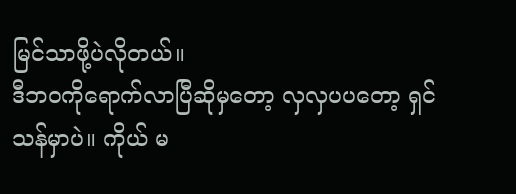မြင်သာဖို့ပဲလိုတယ်။
ဒီဘဝကိုရောက်လာပြီဆိုမှတော့ လှလှပပတော့ ရှင်သန်မှာပဲ။ ကိုယ် မ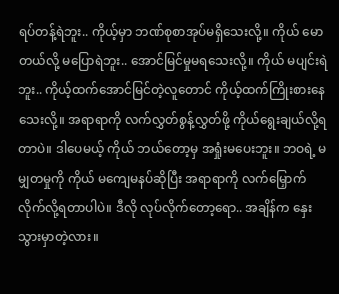ရပ်တန့်ရဲဘူး.. ကိုယ့်မှာ ဘဏ်စုစာအုပ်မရှိသေးလို့။ ကိုယ် မောတယ်လို့ မပြောရဲဘူး.. အောင်မြင်မှုမရသေးလို့။ ကိုယ် မပျင်းရဲဘူး.. ကိုယ့်ထက်အောင်မြင်တဲ့လူတောင် ကိုယ့်ထက်ကြိုးစားနေသေးလို့။ အရာရာကို လက်လွှတ်စွန့်လွှတ်ဖို့ ကိုယ်ရွေးချယ်လို့ရတာပဲ။ ဒါပေမယ့် ကိုယ် ဘယ်တော့မှ အရှုံးမပေးဘူး။ ဘဝရဲ့ မမျှတမှုကို ကိုယ် မကျေမနပ်ဆိုပြီး အရာရာကို လက်မြှောက်လိုက်လို့ရတာပါပဲ။ ဒီလို လုပ်လိုက်တော့ရော.. အချိန်က နှေးသွားမှာတဲ့လား။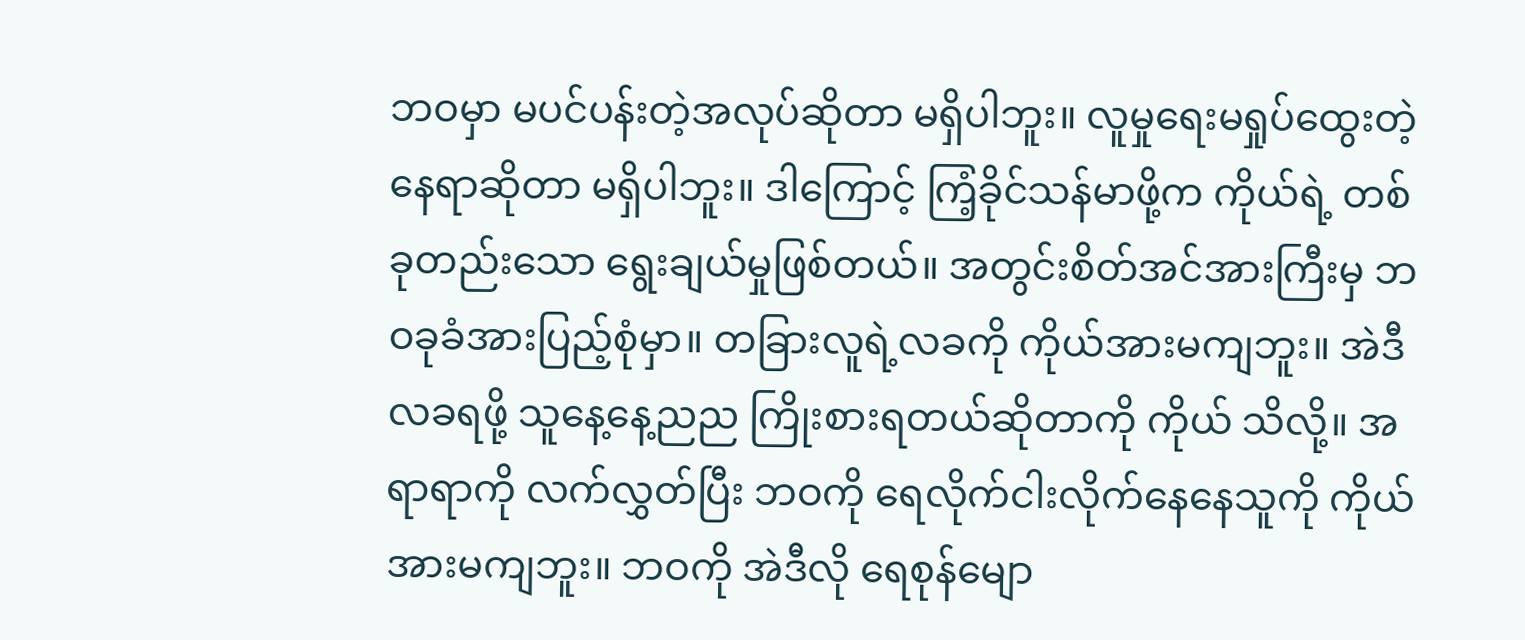ဘဝမှာ မပင်ပန်းတဲ့အလုပ်ဆိုတာ မရှိပါဘူး။ လူမှုရေးမရှုပ်ထွေးတဲ့ နေရာဆိုတာ မရှိပါဘူး။ ဒါကြောင့် ကြံ့ခိုင်သန်မာဖို့က ကိုယ်ရဲ့ တစ်ခုတည်းသော ရွေးချယ်မှုဖြစ်တယ်။ အတွင်းစိတ်အင်အားကြီးမှ ဘဝခုခံအားပြည့်စုံမှာ။ တခြားလူရဲ့လခကို ကိုယ်အားမကျဘူး။ အဲဒီလခရဖို့ သူနေ့နေ့ညည ကြိုးစားရတယ်ဆိုတာကို ကိုယ် သိလို့။ အရာရာကို လက်လွှတ်ပြီး ဘဝကို ရေလိုက်ငါးလိုက်နေနေသူကို ကိုယ် အားမကျဘူး။ ဘဝကို အဲဒီလို ရေစုန်မျော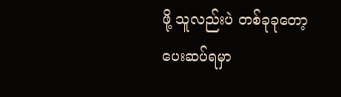ဖို့ သူလည်းပဲ တစ်ခုခုတော့ ပေးဆပ်ရမှာ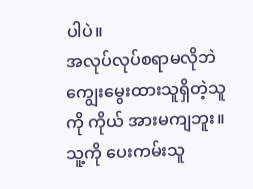ပါပဲ။
အလုပ်လုပ်စရာမလိုဘဲ ကျွေးမွေးထားသူရှိတဲ့သူကို ကိုယ် အားမကျဘူး။ သူ့ကို ပေးကမ်းသူ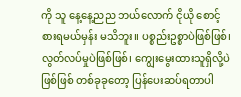ကို သူ နေ့နေ့ညည ဘယ်လောက် ငိုယို စောင့်စားရမယ်မှန်း မသိဘူး။ ပစ္စည်းဥစ္စာပဲဖြစ်ဖြစ်၊ လွတ်လပ်မှုပဲဖြစ်ဖြစ်၊ ကျွေးမွေးထားသူရှိလို့ပဲဖြစ်ဖြစ် တစ်ခုခုတော့ ပြန်ပေးဆပ်ရတာပါ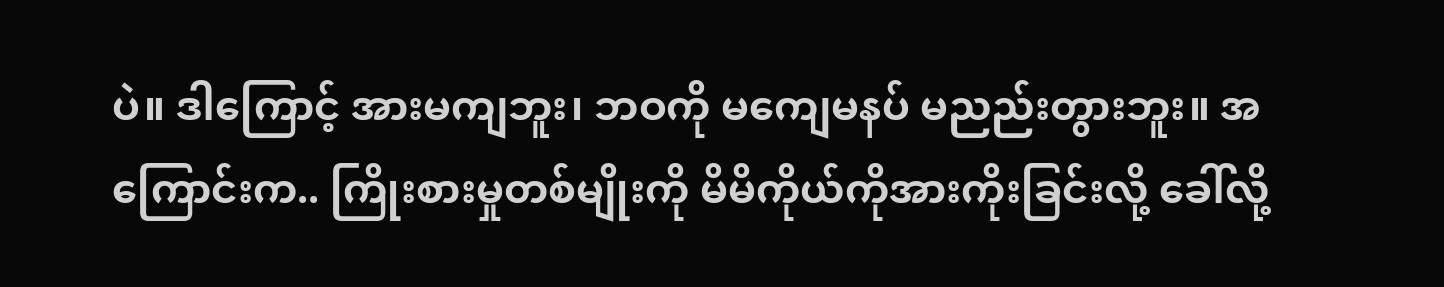ပဲ။ ဒါကြောင့် အားမကျဘူး၊ ဘဝကို မကျေမနပ် မညည်းတွားဘူး။ အကြောင်းက.. ကြိုးစားမှုတစ်မျိုးကို မိမိကိုယ်ကိုအားကိုးခြင်းလို့ ခေါ်လို့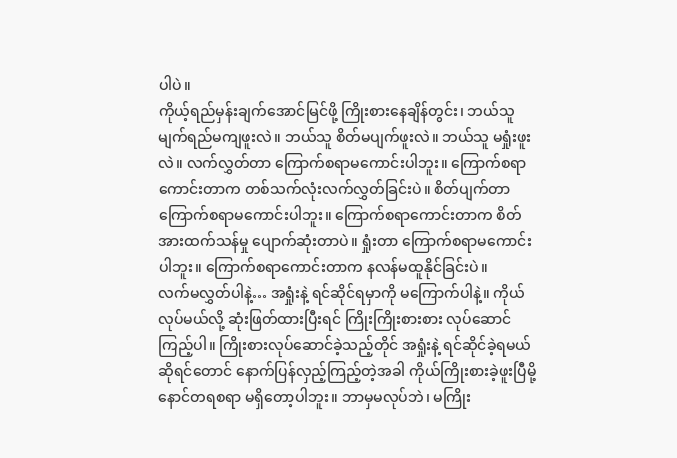ပါပဲ။
ကိုယ့်ရည်မှန်းချက်အောင်မြင်ဖို့ ကြိုးစားနေချိန်တွင်း၊ ဘယ်သူ မျက်ရည်မကျဖူးလဲ။ ဘယ်သူ စိတ်မပျက်ဖူးလဲ။ ဘယ်သူ မရှုံးဖူးလဲ။ လက်လွှတ်တာ ကြောက်စရာမကောင်းပါဘူး။ ကြောက်စရာကောင်းတာက တစ်သက်လုံးလက်လွှတ်ခြင်းပဲ။ စိတ်ပျက်တာ ကြောက်စရာမကောင်းပါဘူး။ ကြောက်စရာကောင်းတာက စိတ်အားထက်သန်မှု ပျောက်ဆုံးတာပဲ။ ရှုံးတာ ကြောက်စရာမကောင်းပါဘူး။ ကြောက်စရာကောင်းတာက နလန်မထူနိုင်ခြင်းပဲ။
လက်မလွှတ်ပါနဲ့… အရှုံးနဲ့ ရင်ဆိုင်ရမှာကို မကြောက်ပါနဲ့။ ကိုယ်လုပ်မယ်လို့ ဆုံးဖြတ်ထားပြီးရင် ကြိုးကြိုးစားစား လုပ်ဆောင်ကြည့်ပါ။ ကြိုးစားလုပ်ဆောင်ခဲ့သည့်တိုင် အရှုံးနဲ့ ရင်ဆိုင်ခဲ့ရမယ်ဆိုရင်တောင် နောက်ပြန်လှည့်ကြည့်တဲ့အခါ ကိုယ်ကြိုးစားခဲ့ဖူးပြီမို့ နောင်တရစရာ မရှိတော့ပါဘူး။ ဘာမှမလုပ်ဘဲ၊ မကြိုး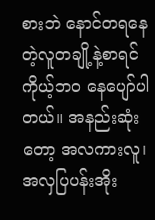စားဘဲ နောင်တရနေတဲ့လူတချို့နဲ့စာရင် ကိုယ့်ဘဝ နေပျော်ပါတယ်။ အနည်းဆုံးတော့ အလကားလူ၊ အလှပြပန်းအိုး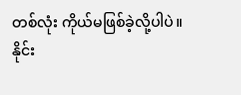တစ်လုံး ကိုယ်မဖြစ်ခဲ့လို့ပါပဲ။
နိုင်း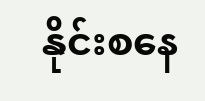နိုင်းစနေ